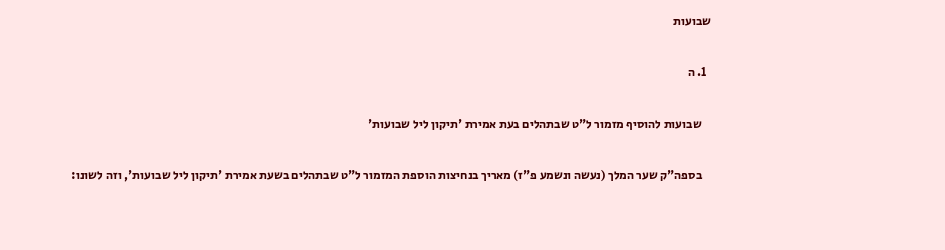שבועות

  1. ה

    שבועות להוסיף מזמור ל"ט שבתהלים בעת אמירת 'תיקון ליל שבועות'

    בספה"ק שער המלך (נעשה ונשמע פ"ז) מאריך בנחיצות הוספת המזמור ל"ט שבתהלים בשעת אמירת 'תיקון ליל שבועות', וזה לשונו: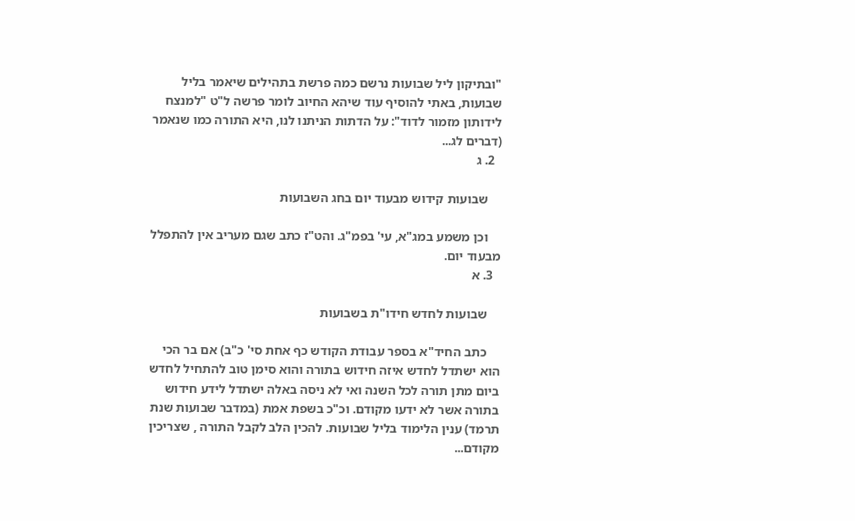"ובתיקון ליל שבועות נרשם כמה פרשת בתהילים שיאמר בליל שבועות, באתי להוסיף עוד שיהא החיוב לומר פרשה ל"ט "למנצח לידותון מזמור לדוד": על הדתות הניתנו לנו, היא התורה כמו שנאמר (דברים לג...
  2. ג

    שבועות קידוש מבעוד יום בחג השבועות

    וכן משמע במג"א, עי' בפמ"ג. והט"ז כתב שגם מעריב אין להתפלל מבעוד יום.
  3. א

    שבועות לחדש חידו"ת בשבועות

    כתב החיד"א בספר עבודת הקודש כף אחת סי' כ"ב) אם בר הכי הוא ישתדל לחדש איזה חידוש בתורה והוא סימן טוב להתחיל לחדש ביום מתן תורה לכל השנה ואי לא ניסה באלה ישתדל לידע חידוש בתורה אשר לא ידעו מקודם. וכ"כ בשפת אמת (במדבר שבועות שנת תרמד) ענין הלימוד בליל שבועות. להכין הלב לקבל התורה , שצריכין מקודם...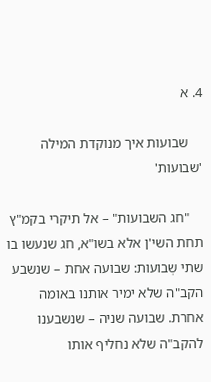4. א

    שבועות איך מנוקדת המילה 'שבועות'

    "חג השבועות" – אל תיקרי בקמ"ץ תחת השי'ן אלא בשו"א, חג שנעשו בו שתי שְבועות: שבועה אחת – שנשבע הקב"ה שלא ימיר אותנו באומה אחרת. שבועה שניה – שנשבענו להקב"ה שלא נחליף אותו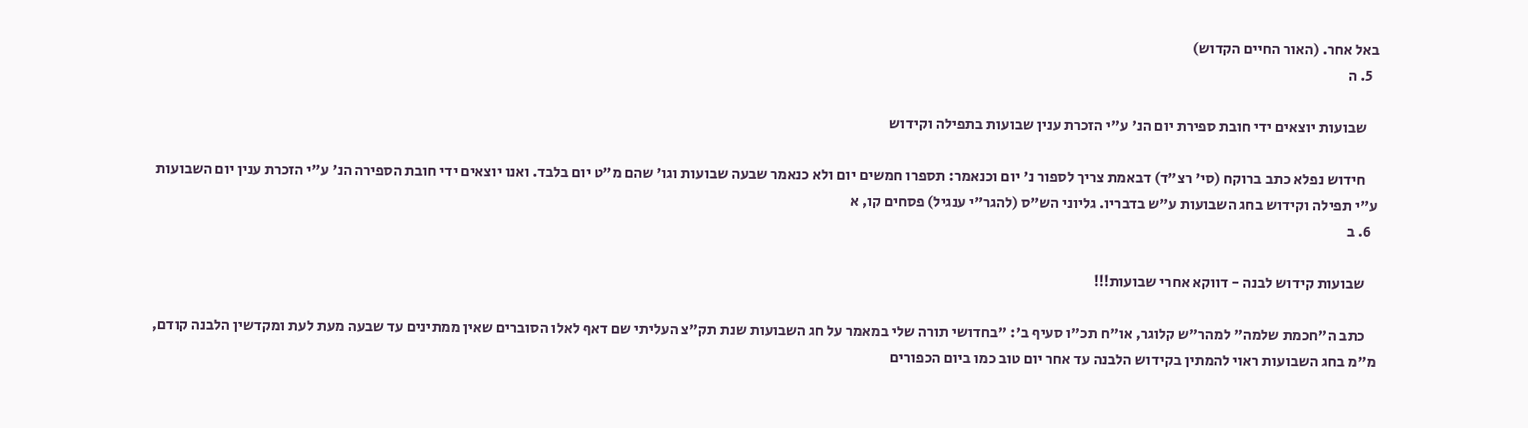באל אחר. (האור החיים הקדוש)
  5. ה

    שבועות יוצאים ידי חובת ספירת יום הנ' ע"י הזכרת ענין שבועות בתפילה וקידוש

    חידוש נפלא כתב ברוקח (סי' רצ"ד) דבאמת צריך לספור נ' יום וכנאמר: תספרו חמשים יום ולא כנאמר שבעה שבועות וגו' שהם מ"ט יום בלבד. ואנו יוצאים ידי חובת הספירה הנ' ע"י הזכרת ענין יום השבועות ע"י תפילה וקידוש בחג השבועות ע"ש בדבריו. גליוני הש"ס (להגר"י ענגיל) פסחים קו, א
  6. ב

    שבועות קידוש לבנה - דווקא אחרי שבועות!!!

    כתב ה"חכמת שלמה" למהר"ש קלוגר, או"ח תכ"ו סעיף ב': "בחדושי תורה שלי במאמר על חג השבועות שנת תק"צ העליתי שם דאף לאלו הסוברים שאין ממתינים עד שבעה מעת לעת ומקדשין הלבנה קודם, מ"מ בחג השבועות ראוי להמתין בקידוש הלבנה עד אחר יום טוב כמו ביום הכפורים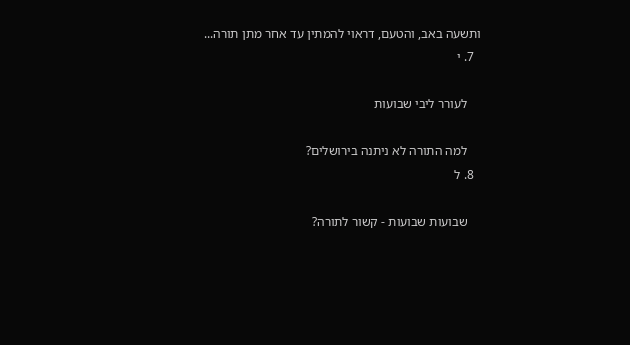ותשעה באב, והטעם, דראוי להמתין עד אחר מתן תורה...
  7. י

    לעורר ליבי שבועות

    למה התורה לא ניתנה בירושלים?
  8. ל

    שבועות שבועות - קשור לתורה?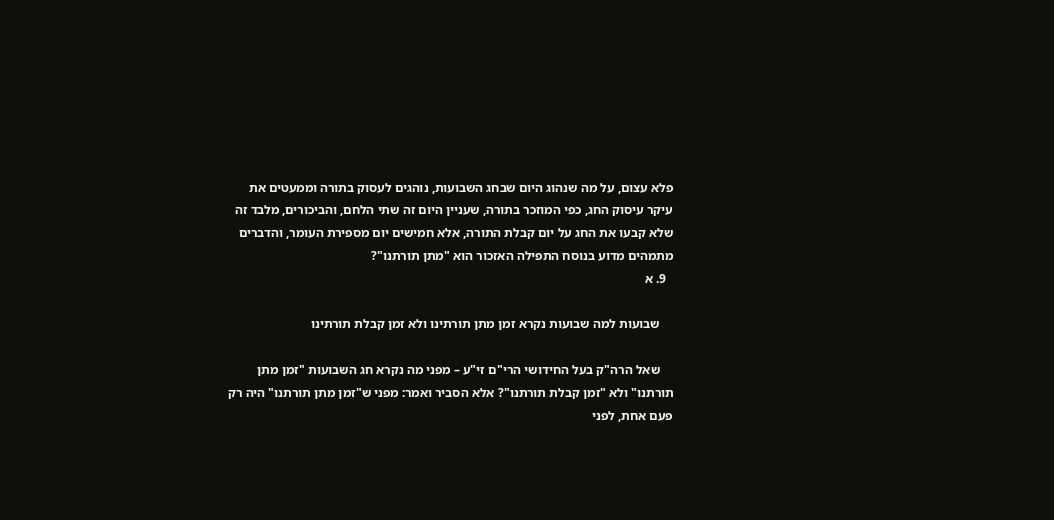פלא עצום, על מה שנהוג היום שבחג השבועות, נוהגים לעסוק בתורה וממעטים את עיקר עיסוק החג, כפי המוזכר בתורה, שעניין היום זה שתי הלחם, והביכורים, מלבד זה שלא קבעו את החג על יום קבלת התורה, אלא חמישים יום מספירת העומר, והדברים מתמהים מדוע בנוסח התפילה האזכור הוא "מתן תורתנו"?
  9. א

    שבועות למה שבועות נקרא זמן מתן תורתינו ולא זמן קבלת תורתינו

    שאל הרה"ק בעל החידושי הרי"ם זי"ע – מפני מה נקרא חג השבועות "זמן מתן תורתנו" ולא "זמן קבלת תורתנו"? אלא הסביר ואמר: מפני ש"זמן מתן תורתנו" היה רק פעם אחת, לפני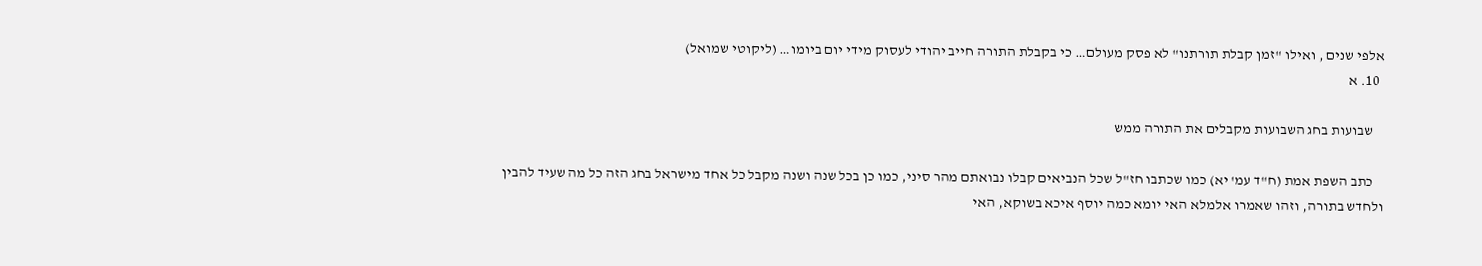אלפי שנים , ואילו "זמן קבלת תורתנו" לא פסק מעולם… כי בקבלת התורה חייב יהודי לעסוק מידי יום ביומו… (ליקוטי שמואל)
  10. א

    שבועות בחג השבועות מקבלים את התורה ממש

    כתב השפת אמת (ח"ד עמ' יא) כמו שכתבו חז"ל שכל הנביאים קבלו נבואתם מהר סיני, כמו כן בכל שנה ושנה מקבל כל אחד מישראל בחג הזה כל מה שעיד להבין ולחדש בתורה, וזהו שאמרו אלמלא האי יומא כמה יוסף איכא בשוקא, האי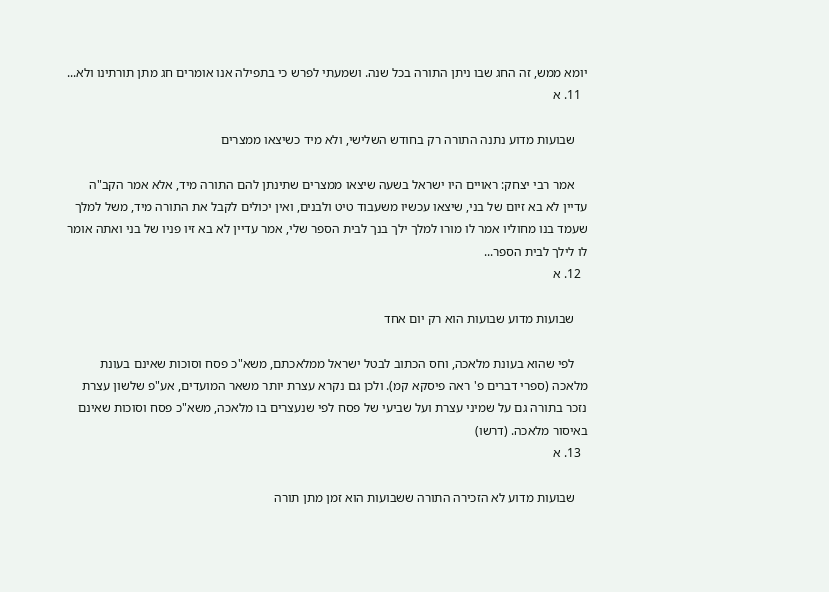יומא ממש, זה החג שבו ניתן התורה בכל שנה. ושמעתי לפרש כי בתפילה אנו אומרים חג מתן תורתינו ולא...
  11. א

    שבועות מדוע נתנה התורה רק בחודש השלישי, ולא מיד כשיצאו ממצרים

    אמר רבי יצחק: ראויים היו ישראל בשעה שיצאו ממצרים שתינתן להם התורה מיד, אלא אמר הקב"ה עדיין לא בא זיום של בני, שיצאו עכשיו משעבוד טיט ולבנים, ואין יכולים לקבל את התורה מיד, משל למלך שעמד בנו מחוליו אמר לו מורו למלך ילך בנך לבית הספר שלי, אמר עדיין לא בא זיו פניו של בני ואתה אומר לו לילך לבית הספר...
  12. א

    שבועות מדוע שבועות הוא רק יום אחד

    לפי שהוא בעונת מלאכה, וחס הכתוב לבטל ישראל ממלאכתם, משא"כ פסח וסוכות שאינם בעונת מלאכה (ספרי דברים פ' ראה פיסקא קמ). ולכן גם נקרא עצרת יותר משאר המועדים, אע"פ שלשון עצרת נזכר בתורה גם על שמיני עצרת ועל שביעי של פסח לפי שנעצרים בו מלאכה, משא"כ פסח וסוכות שאינם באיסור מלאכה. (דרשו)
  13. א

    שבועות מדוע לא הזכירה התורה ששבועות הוא זמן מתן תורה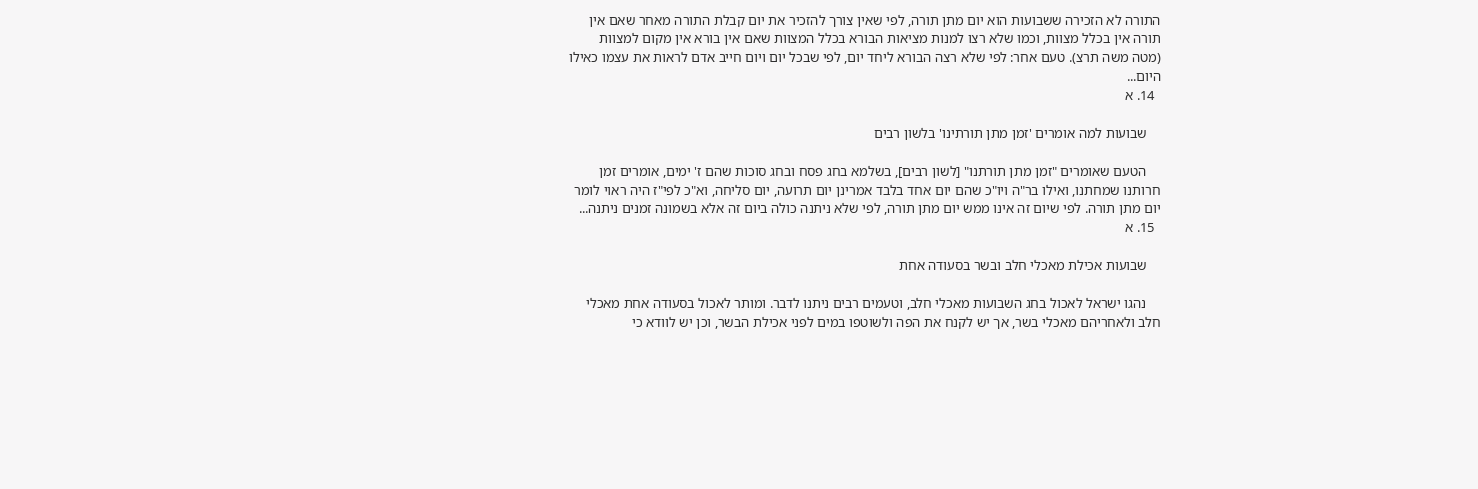התורה לא הזכירה ששבועות הוא יום מתן תורה, לפי שאין צורך להזכיר את יום קבלת התורה מאחר שאם אין תורה אין בכלל מצוות, וכמו שלא רצו למנות מציאות הבורא בכלל המצוות שאם אין בורא אין מקום למצוות (מטה משה תרצ). טעם אחר: לפי שלא רצה הבורא ליחד יום, לפי שבכל יום ויום חייב אדם לראות את עצמו כאילו היום...
  14. א

    שבועות למה אומרים 'זמן מתן תורתינו' בלשון רבים

    הטעם שאומרים "זמן מתן תורתנו" [לשון רבים], בשלמא בחג פסח ובחג סוכות שהם ז' ימים, אומרים זמן חרותנו שמחתנו, ואילו בר"ה ויו"כ שהם יום אחד בלבד אמרינן יום תרועה, יום סליחה, וא"כ לפי"ז היה ראוי לומר יום מתן תורה. לפי שיום זה אינו ממש יום מתן תורה, לפי שלא ניתנה כולה ביום זה אלא בשמונה זמנים ניתנה...
  15. א

    שבועות אכילת מאכלי חלב ובשר בסעודה אחת

    נהגו ישראל לאכול בחג השבועות מאכלי חלב, וטעמים רבים ניתנו לדבר. ומותר לאכול בסעודה אחת מאכלי חלב ולאחריהם מאכלי בשר, אך יש לקנח את הפה ולשוטפו במים לפני אכילת הבשר, וכן יש לוודא כי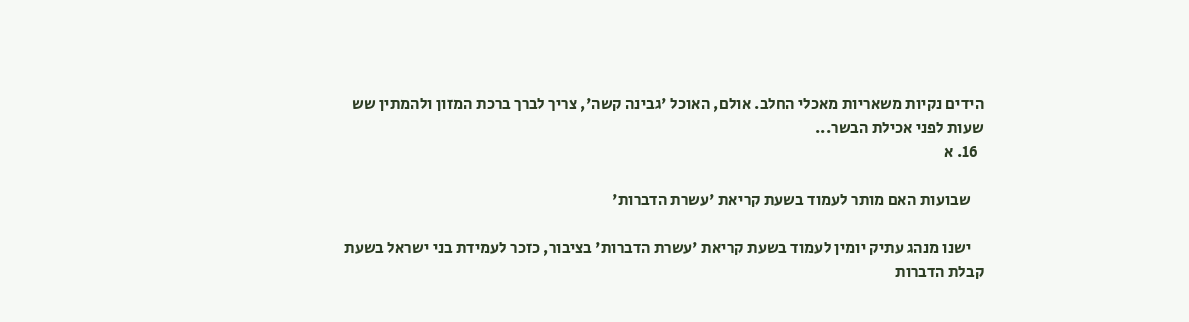הידים נקיות משאריות מאכלי החלב. אולם, האוכל 'גבינה קשה', צריך לברך ברכת המזון ולהמתין שש שעות לפני אכילת הבשר...
  16. א

    שבועות האם מותר לעמוד בשעת קריאת 'עשרת הדברות'

    ישנו מנהג עתיק יומין לעמוד בשעת קריאת 'עשרת הדברות' בציבור, כזכר לעמידת בני ישראל בשעת קבלת הדברות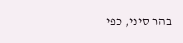בהר סיני, כפי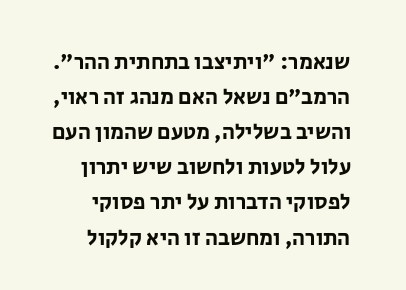שנאמר: "ויתיצבו בתחתית ההר". הרמב"ם נשאל האם מנהג זה ראוי, והשיב בשלילה, מטעם שהמון העם עלול לטעות ולחשוב שיש יתרון לפסוקי הדברות על יתר פסוקי התורה, ומחשבה זו היא קלקול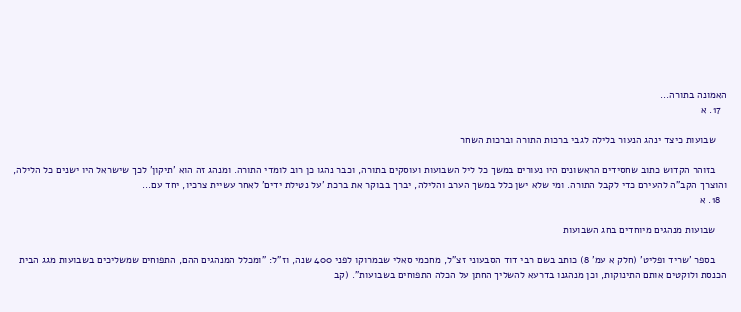האמונה בתורה...
  17. א

    שבועות כיצד ינהג הנעור בלילה לגבי ברכות התורה וברכות השחר

    בזוהר הקדוש כתוב שחסידים הראשונים היו נעורים במשך כל ליל השבועות ועוסקים בתורה, וכבר נהגו כן רוב לומדי התורה. ומנהג זה הוא 'תיקון' לכך שישראל היו ישנים כל הלילה, והוצרך הקב"ה להעירם כדי לקבל התורה. ומי שלא ישן כלל במשך הערב והלילה, יברך בבוקר את ברכת 'על נטילת ידים' לאחר עשיית צרכיו, יחד עם...
  18. א

    שבועות מנהגים מיוחדים בחג השבועות

    בספר 'שריד ופליט' (חלק א עמ' 8) כותב בשם רבי דוד הסבעוני זצ"ל, מחכמי סאלי שבמרוקו לפני 400 שנה, וז"ל: "ומכלל המנהגים ההם, התפוחים שמשליכים בשבועות מגג הבית הכנסת ולוקטים אותם התינוקות, וכן מנהגנו בדרעא להשליך החתן על הכלה התפוחים בשבועות". (קב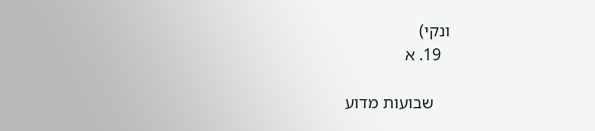ונקי)
  19. א

    שבועות מדוע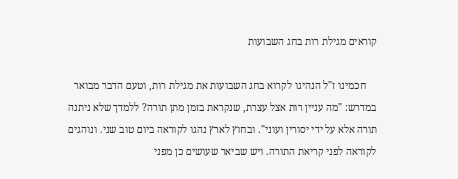קוראים מגילת רות בחג השבועות

    חכמינו ז"ל הנהיגו לקרוא בחג השבועות את מגילת רות, וטעם הדבר מבואר במדרש: "מה עניין רות אצל עצרת, שנקראת בזמן מתן תורה? ללמדך שלא ניתנה תורה אלא על ידי יסורין ועוני". ובחוץ לארץ נהגו לקוראה ביום טוב שני. ונוהגים לקוראה לפני קריאת התורה. ויש שביאר שעושים כן מפני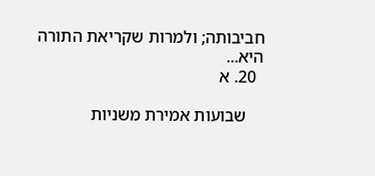חביבותה; ולמרות שקריאת התורה היא...
  20. א

    שבועות אמירת משניות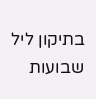בתיקון ליל שבועות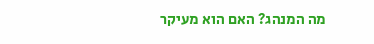מה המנהג? האם הוא מעיקר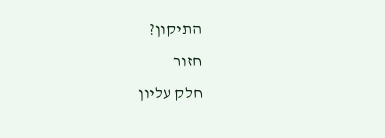התיקון?
חזור
חלק עליון